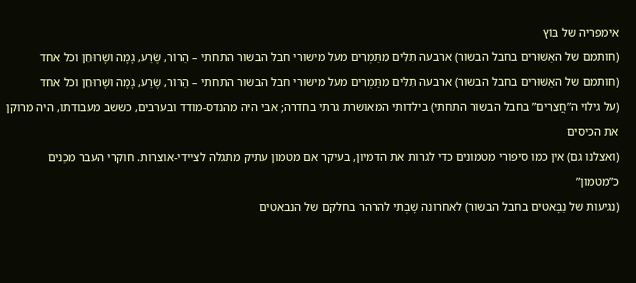אימפריה של בּוֹץ
(חותמם של האַשּׁוּרים בחבל הבשור) ארבעה תִלִּים מִתַּמְרִים מעל מישורי חבל הבשור התחתי – הַרוֹר, שֶׂרַע, גָמָה ושָׁרוּחֵן וכל אחד
(חותמם של האַשּׁוּרים בחבל הבשור) ארבעה תִלִּים מִתַּמְרִים מעל מישורי חבל הבשור התחתי – הַרוֹר, שֶׂרַע, גָמָה ושָׁרוּחֵן וכל אחד
(על גילוי ה”חֲצֵרִים” בחבל הבשור התחתי) בילדותי המאושרת גרתי בחדרה; אבי היה מהנדס-מודד ובערבים, כששב מעבודתו, היה מרוקן את הכיסים
(ואצלנו גם) אין כמו סיפורי מטמונים כדי לגרות את הדמיון, בעיקר אם מטמון עתיק מתגלה לציידי-אוצרות. חוקרי העבר מכַנים כ”מטמון”
(נגיעות של נַבָּאטים בחבל הבשור) לאחרונה שָׁבְתי להרהר בחלקם של הנבאטים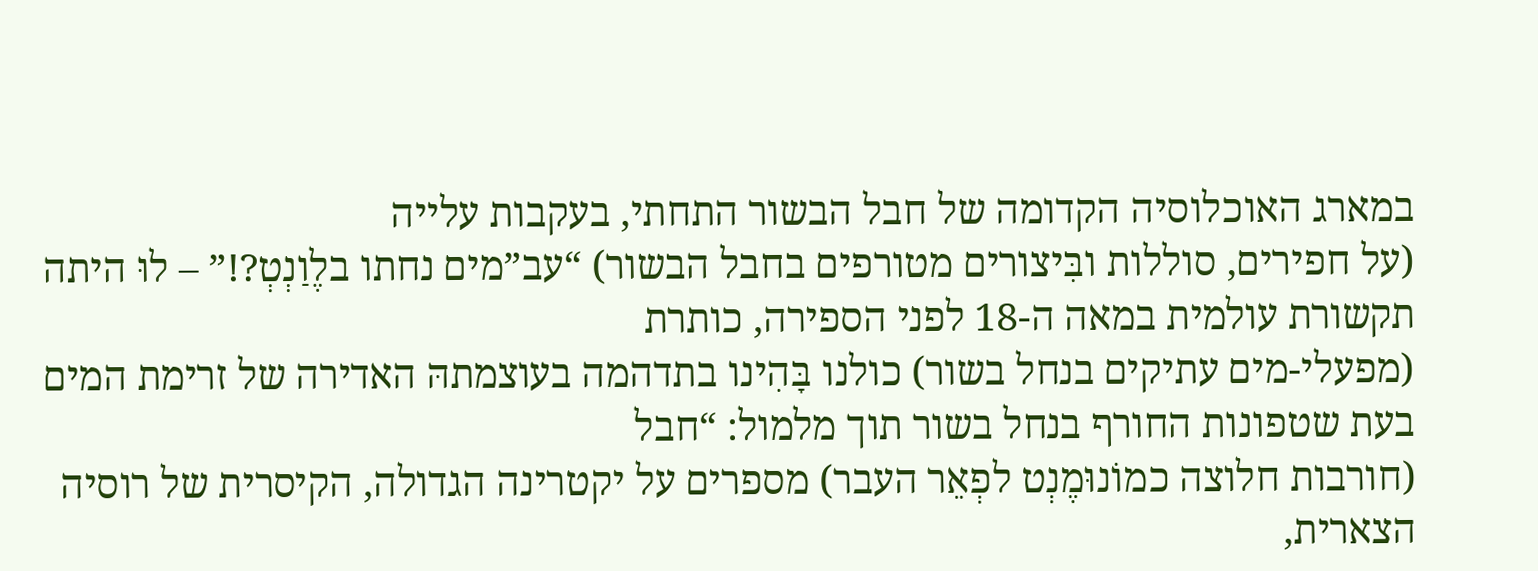במארג האוכלוסיה הקדומה של חבל הבשור התחתי, בעקבות עלייה
(על חפירים, סוללות ובִּיצורים מטורפים בחבל הבשור) “עב”מים נחתו בלֶוַנְטְ?!” – לוּ היתה תקשורת עולמית במאה ה-18 לפני הספירה, כותרת
(מפעלי-מים עתיקים בנחל בשור) כולנו בָּהִינו בתדהמה בעוצמתהּ האדירה של זרימת המים בעת שטפונות החורף בנחל בשור תוך מלמול: “חבל
(חורבות חלוצה כמוֹנוּמֶנְט לפְאֵר העבר) מספרים על יקטרינה הגדולה, הקיסרית של רוסיה הצארית,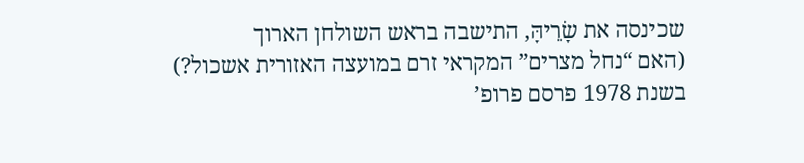שכינסה את שָׂרֵיהָּ, התישבה בראש השולחן הארוך
(האם “נחל מצרים” המקראי זרם במועצה האזורית אשכול?) בשנת 1978 פרסם פרופ’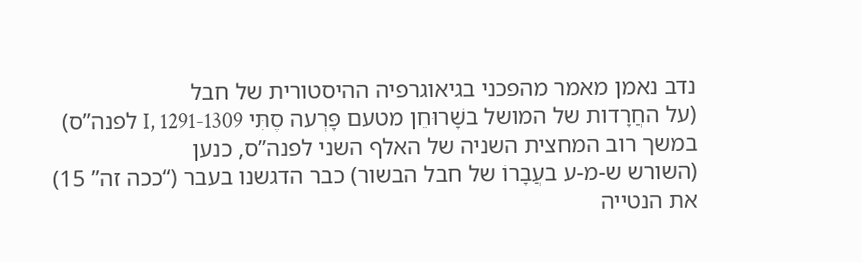נדב נאמן מאמר מהפכני בגיאוגרפיה ההיסטורית של חבל
(על החֲרָדות של המושל בשָׁרוּחֵן מטעם פָּרְעה סֶתִּי I, 1291-1309 לפנה”ס) במשך רוב המחצית השניה של האלף השני לפנה”ס, כנען
(השורש ש-מ-ע בעֲבָרוֹ של חבל הבשור) כבר הדגשנו בעבר (“ככה זה” 15) את הנטייה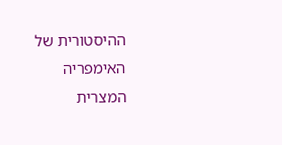ההיסטורית של האימפריה המצרית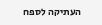העתיקה לספח